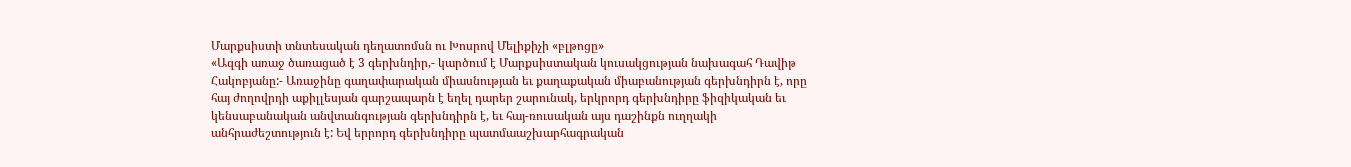Մարքսիստի տնտեսական դեղատոմսն ու Խոսրով Մելիքիչի «բլթոցը»
«Ազգի առաջ ծառացած է 3 գերխնդիր,- կարծում է Մարքսիստական կուսակցության նախագահ Դավիթ Հակոբյանը:- Առաջինը գաղափարական միասնության եւ քաղաքական միաբանության գերխնդիրն է, որը հայ ժողովրդի աքիլլեսյան գարշապարն է եղել դարեր շարունակ, երկրորդ գերխնդիրը ֆիզիկական եւ կենսաբանական անվտանգության գերխնդիրն է, եւ հայ-ռուսական այս դաշինքն ուղղակի անհրաժեշտություն է: Եվ երրորդ գերխնդիրը պատմաաշխարհագրական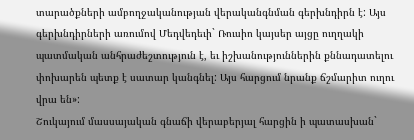տարածքների ամբողջականության վերականգնման գերխնդիրն է: Այս գերխնդիրների առումով Մեդվեդեւի` Ռուսիո կայսեր այցը ուղղակի պատմական անհրաժեշտություն է, եւ իշխանություններին քննադատելու փոխարեն պետք է սատար կանգնել: Այս հարցում նրանք ճշմարիտ ուղու վրա են»:
Շուկայում մասսայական գնաճի վերաբերյալ հարցին ի պատասխան`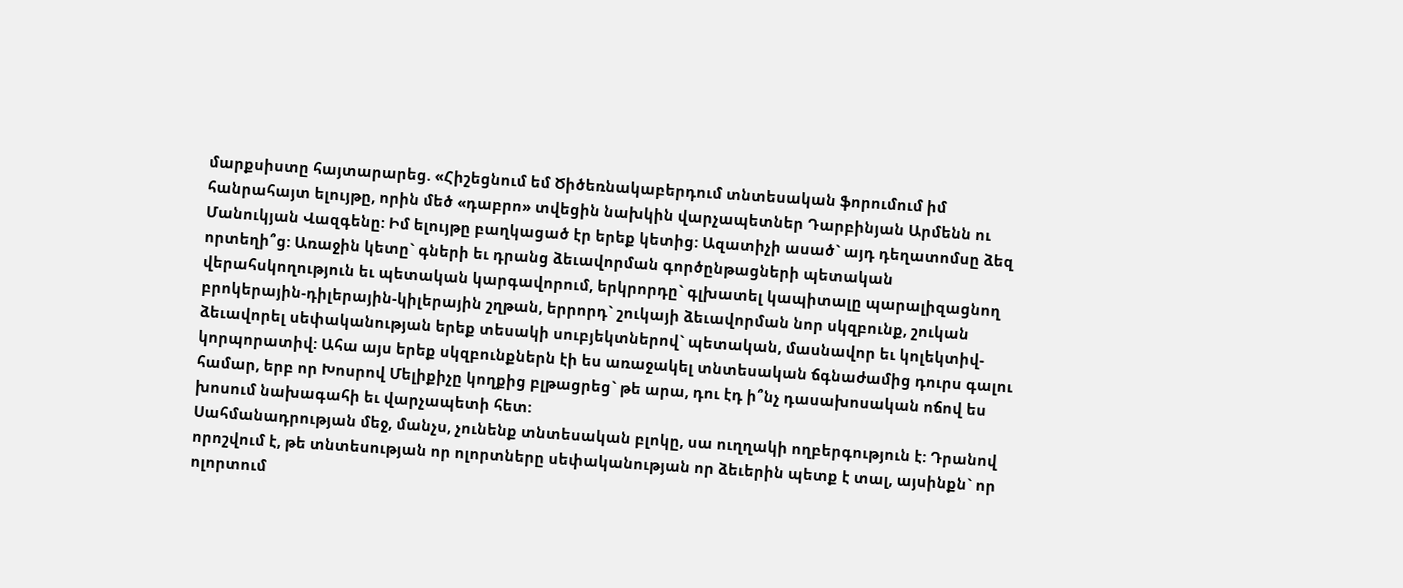մարքսիստը հայտարարեց. «Հիշեցնում եմ Ծիծեռնակաբերդում տնտեսական ֆորումում իմ հանրահայտ ելույթը, որին մեծ «դաբրո» տվեցին նախկին վարչապետներ Դարբինյան Արմենն ու Մանուկյան Վազգենը: Իմ ելույթը բաղկացած էր երեք կետից: Ազատիչի ասած` այդ դեղատոմսը ձեզ որտեղի՞ց: Առաջին կետը` գների եւ դրանց ձեւավորման գործընթացների պետական վերահսկողություն եւ պետական կարգավորում, երկրորդը` գլխատել կապիտալը պարալիզացնող բրոկերային-դիլերային-կիլերային շղթան, երրորդ` շուկայի ձեւավորման նոր սկզբունք, շուկան ձեւավորել սեփականության երեք տեսակի սուբյեկտներով` պետական, մասնավոր եւ կոլեկտիվ-կորպորատիվ: Ահա այս երեք սկզբունքներն էի ես առաջակել տնտեսական ճգնաժամից դուրս գալու համար, երբ որ Խոսրով Մելիքիչը կողքից բլթացրեց` թե արա, դու էդ ի՞նչ դասախոսական ոճով ես խոսում նախագահի եւ վարչապետի հետ:
Սահմանադրության մեջ, մանչս, չունենք տնտեսական բլոկը, սա ուղղակի ողբերգություն է: Դրանով որոշվում է, թե տնտեսության որ ոլորտները սեփականության որ ձեւերին պետք է տալ, այսինքն` որ ոլորտում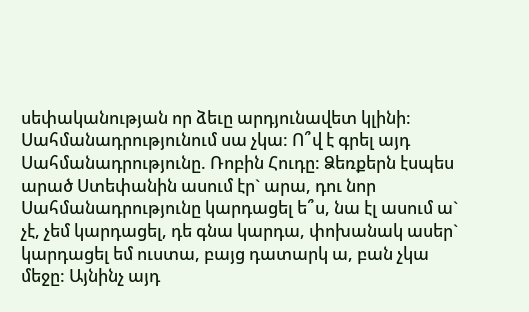սեփականության որ ձեւը արդյունավետ կլինի: Սահմանադրությունում սա չկա: Ո՞վ է գրել այդ Սահմանադրությունը. Ռոբին Հուդը: Ձեռքերն էսպես արած Ստեփանին ասում էր` արա, դու նոր Սահմանադրությունը կարդացել ե՞ս, նա էլ ասում ա` չէ, չեմ կարդացել, դե գնա կարդա, փոխանակ ասեր` կարդացել եմ ուստա, բայց դատարկ ա, բան չկա մեջը: Այնինչ այդ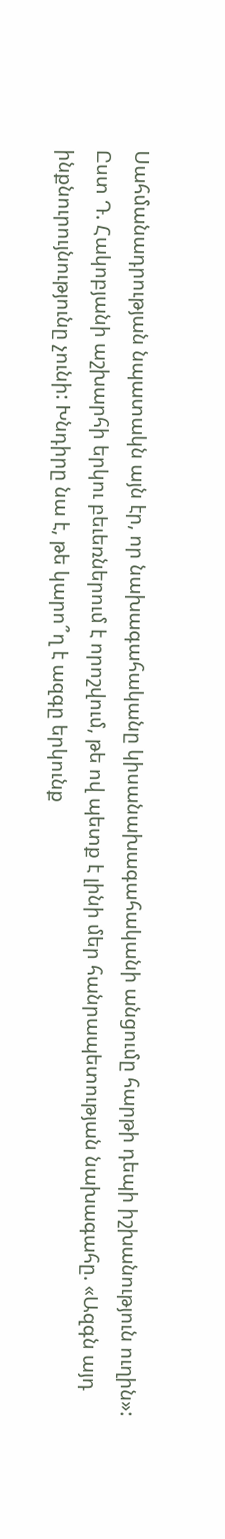Սահմանադրության նպատակն այն էր, որ նախագահականը կիսանախագահականի անցումը հարթի դեպի իշխանություն ուղին»:
Ըստ Դ. Հակոբյանի աշխարհի երկու բեւեռներում է որոշվում, թե ով պետք է լինի մեր հանրապետության նախագահը. «Ազգն այդ ինքնուրույնությունը չունի: Խնդիրը նա է, թե կարո՞ղ է ազգը երկունք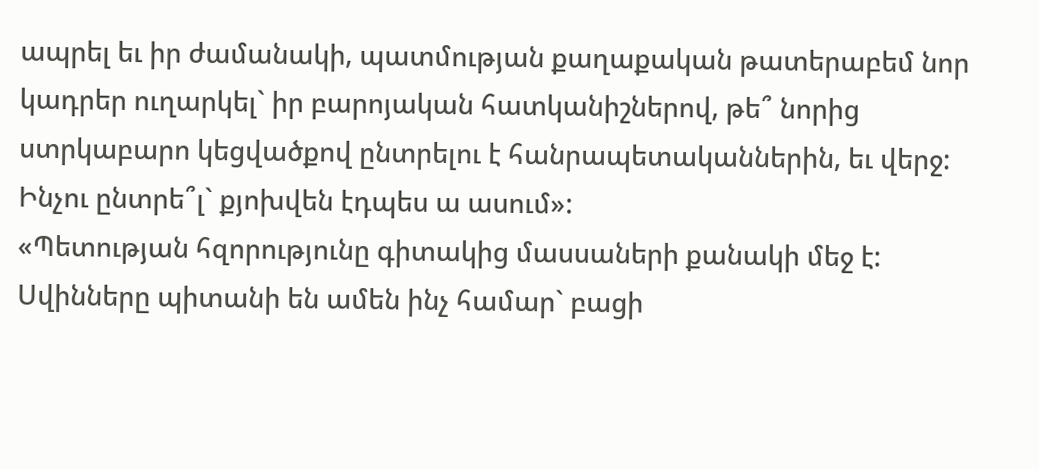ապրել եւ իր ժամանակի, պատմության քաղաքական թատերաբեմ նոր կադրեր ուղարկել` իր բարոյական հատկանիշներով, թե՞ նորից ստրկաբարո կեցվածքով ընտրելու է հանրապետականներին, եւ վերջ: Ինչու ընտրե՞լ` քյոխվեն էդպես ա ասում»:
«Պետության հզորությունը գիտակից մասսաների քանակի մեջ է: Սվինները պիտանի են ամեն ինչ համար` բացի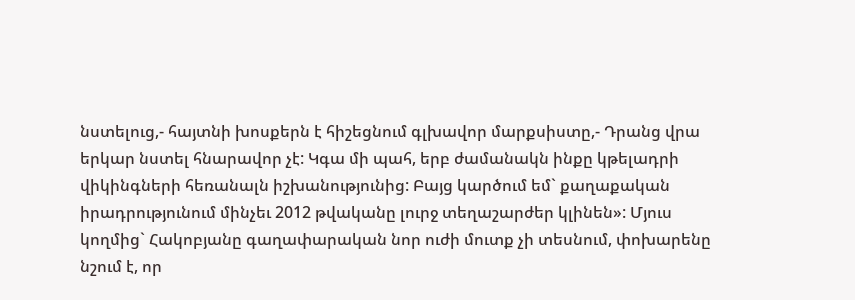նստելուց,- հայտնի խոսքերն է հիշեցնում գլխավոր մարքսիստը,- Դրանց վրա երկար նստել հնարավոր չէ: Կգա մի պահ, երբ ժամանակն ինքը կթելադրի վիկինգների հեռանալն իշխանությունից: Բայց կարծում եմ` քաղաքական իրադրությունում մինչեւ 2012 թվականը լուրջ տեղաշարժեր կլինեն»: Մյուս կողմից` Հակոբյանը գաղափարական նոր ուժի մուտք չի տեսնում, փոխարենը նշում է, որ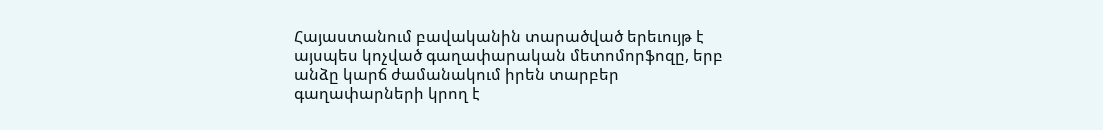Հայաստանում բավականին տարածված երեւույթ է այսպես կոչված գաղափարական մետոմորֆոզը, երբ անձը կարճ ժամանակում իրեն տարբեր գաղափարների կրող է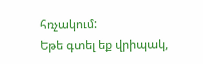հռչակում:
Եթե գտել եք վրիպակ,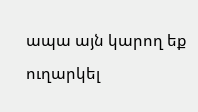ապա այն կարող եք ուղարկել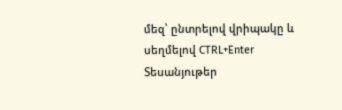մեզ՝ ընտրելով վրիպակը և սեղմելով CTRL+Enter
Տեսանյութեր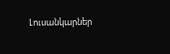Լուսանկարներ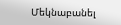Մեկնաբանել